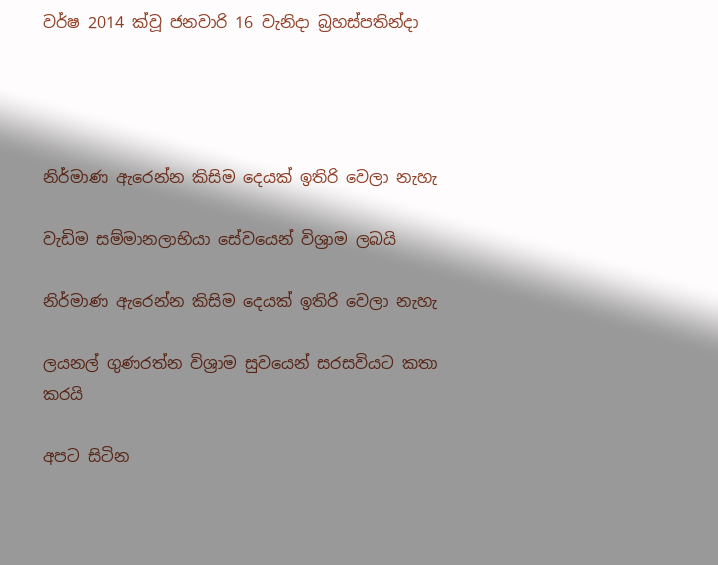වර්ෂ 2014 ක්වූ ජනවාරි 16 වැනිදා බ්‍රහස්පතින්දා




නිර්මාණ ඇරෙන්න කිසිම දෙයක් ඉතිරි වෙලා නැහැ

වැඩිම සම්මානලාභියා සේවයෙන් විශ්‍රාම ලබයි

නිර්මාණ ඇරෙන්න කිසිම දෙයක් ඉතිරි වෙලා නැහැ

ලයනල් ගුණරත්න විශ්‍රාම සුවයෙන් සරසවියට කතා කරයි

අපට සිටින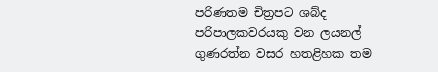පරිණතම චිත්‍රපට ශබ්ද පරිපාලකවරයකු වන ලයනල් ගුණරත්න වසර හතළිහක තම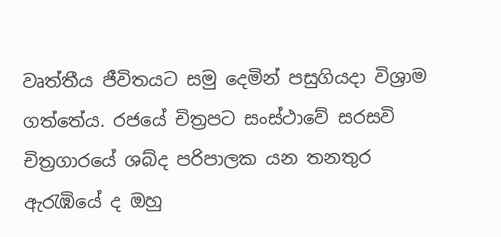වෘත්තීය ජීවිතයට සමු දෙමින් පසුගියදා විශ්‍රාම ගත්තේය. රජයේ චිත්‍රපට සංස්ථාවේ සරසවි චිත්‍රගාරයේ ශබ්ද පරිපාලක යන තනතුර ඇරැඹියේ ද ඔහු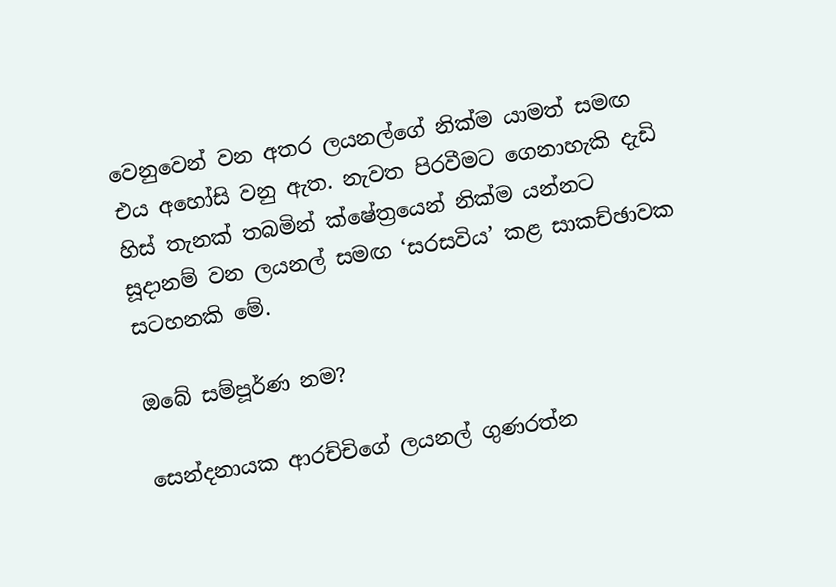වෙනුවෙන් වන අතර ලයනල්ගේ නික්ම යාමත් සමඟ එය අහෝසි වනු ඇත. නැවත පිරවීමට ගෙනාහැකි දැඩි හිස් තැනක් තබමින් ක්ෂේත්‍රයෙන් නික්ම යන්නට සූදානම් වන ලයනල් සමඟ ‘සරසවිය’ කළ සාකච්ඡාවක සටහනකි මේ.

ඔබේ සම්පූර්ණ නම?

සෙන්දනායක ආරච්චිගේ ලයනල් ගුණරත්න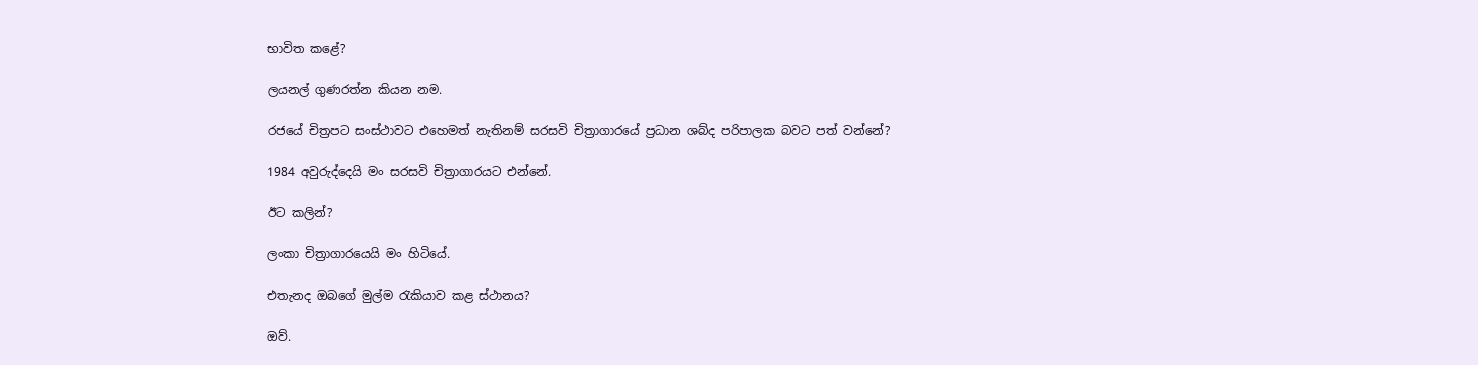භාවිත කළේ?

ලයනල් ගුණරත්න කියන නම.

රජයේ චිත්‍රපට සංස්ථාවට එහෙමත් නැතිනම් සරසවි චිත්‍රාගාරයේ ප්‍රධාන ශබ්ද පරිපාලක බවට පත් වන්නේ?

1984 අවුරුද්දෙයි මං සරසවි චිත්‍රාගාරයට එන්නේ.

ඊට කලින්?

ලංකා චිත්‍රාගාරයෙයි මං හිටියේ.

එතැනද ඔබගේ මුල්ම රැකියාව කළ ස්ථානය?

ඔව්.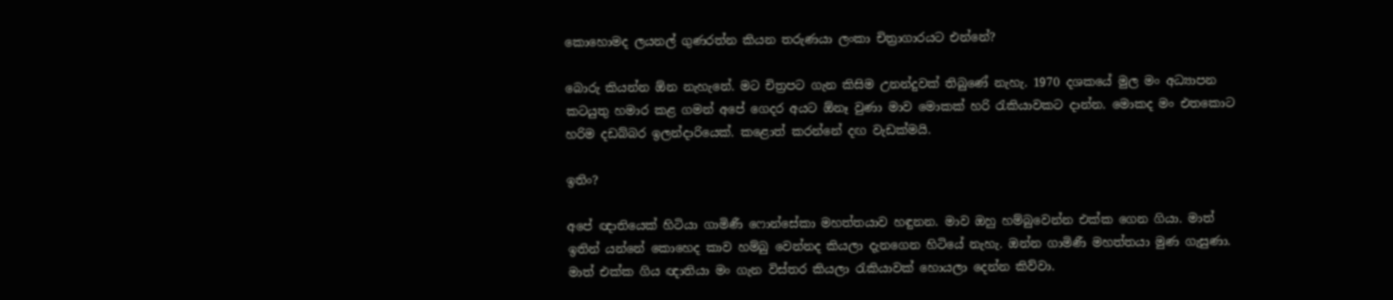කොහොමද ලයනල් ගුණරත්න කියන තරුණයා ලංකා චිත්‍රාගාරයට එන්නේ?

බොරු කියන්න ඕන නැහැනේ. මට චිත්‍රපට ගැන කිසිම උනන්දුවක් තිබුණේ නැහැ. 1970 දශකයේ මුල මං අධ්‍යාපන කටයුතු හමාර කළ ගමන් අපේ ගෙදර අයට ඕනෑ වුණා මාව මොකක් හරි රැකියාවකට දාන්න. මොකද මං එතකොට හරිම දඩබ්බර ඉලන්දාරියෙක්. කළොත් කරන්නේ දඟ වැඩක්මයි.

ඉතිං?

අපේ ඥාතියෙක් හිටියා ගාමිණී ෆොන්සේකා මහත්තයාව හඳුනන. මාව ඔහු හම්බුවෙන්න එක්ක ගෙන ගියා. මාත් ඉතින් යන්නේ කොහෙද කාව හම්බු වෙන්නද කියලා දැනගෙන හිටියේ නැහැ. ඔන්න ගාමිණී මහත්තයා මුණ ගැසුණා. මාත් එක්ක ගිය ඥාතියා මං ගැන විස්තර කියලා රැකියාවක් හොයලා දෙන්න කිව්වා.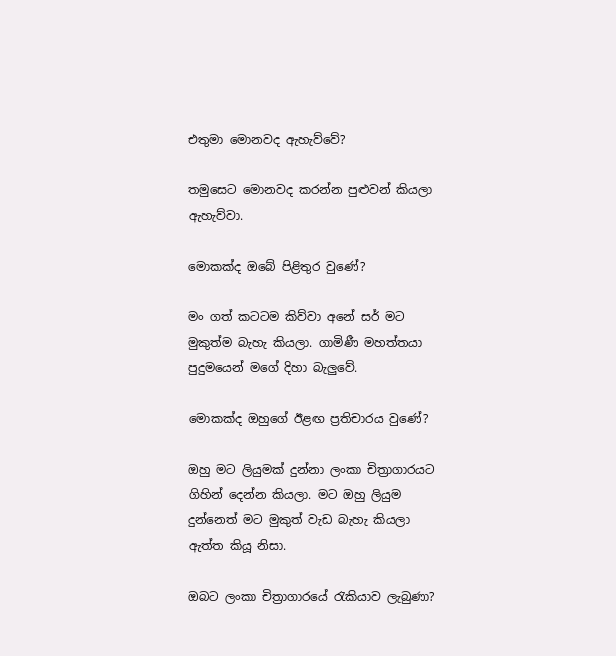එතුමා මොනවද ඇහැව්වේ?

තමුසෙට මොනවද කරන්න පුළුවන් කියලා ඇහැව්වා.

මොකක්ද ඔබේ පිළිතුර වුණේ?

මං ගත් කටටම කිව්වා අනේ සර් මට මුකුත්ම බැහැ කියලා. ගාමිණී මහත්තයා පුදුමයෙන් මගේ දිහා බැලුවේ.

මොකක්ද ඔහුගේ ඊළඟ ප්‍රතිචාරය වුණේ?

ඔහු මට ලියුමක් දුන්නා ලංකා චිත්‍රාගාරයට ගිහින් දෙන්න කියලා. මට ඔහු ලියුම දුන්නෙත් මට මුකුත් වැඩ බැහැ කියලා ඇත්ත කියූ නිසා.

ඔබට ලංකා චිත්‍රාගාරයේ රැකියාව ලැබුණා?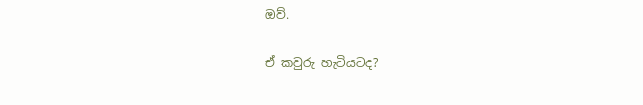ඔව්.

ඒ කවුරු හැටියටද?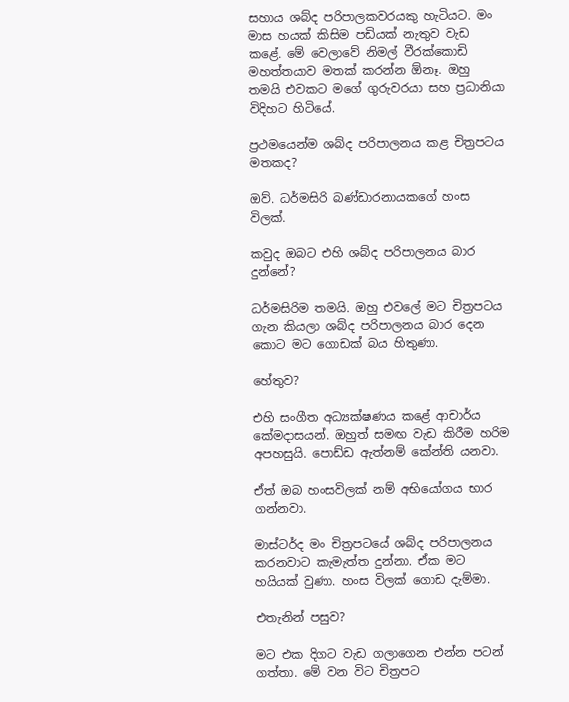සහාය ශබ්ද පරිපාලකවරයකු හැටියට. මං මාස හයක් කිසිම පඩියක් නැතුව වැඩ කළේ. මේ වෙලාවේ නිමල් වීරක්කොඩි මහත්තයාව මතක් කරන්න ඕනෑ. ඔහු තමයි එවකට මගේ ගුරුවරයා සහ ප්‍රධානියා විදිහට හිටියේ.

ප්‍රථමයෙන්ම ශබ්ද පරිපාලනය කළ චිත්‍රපටය මතකද?

ඔව්. ධර්මසිරි බණ්ඩාරනායකගේ හංස විලක්.

කවුද ඔබට එහි ශබ්ද පරිපාලනය බාර දුන්නේ?

ධර්මසිරිම තමයි. ඔහු එවලේ මට චිත්‍රපටය ගැන කියලා ශබ්ද පරිපාලනය බාර දෙන කොට මට ගොඩක් බය හිතුණා.

හේතුව?

එහි සංගීත අධ්‍යක්ෂණය කළේ ආචාර්ය කේමදාසයන්. ඔහුත් සමඟ වැඩ කිරීම හරිම අපහසුයි. පොඩ්ඩ ඇත්නම් කේන්ති යනවා.

ඒත් ඔබ හංසවිලක් නම් අභියෝගය භාර ගන්නවා.

මාස්ටර්ද මං චිත්‍රපටයේ ශබ්ද පරිපාලනය කරනවාට කැමැත්ත දුන්නා. ඒක මට හයියක් වුණා. හංස විලක් ගොඩ දැම්මා.

එතැනින් පසුව?

මට එක දිගට වැඩ ගලාගෙන එන්න පටන් ගත්තා. මේ වන විට චිත්‍රපට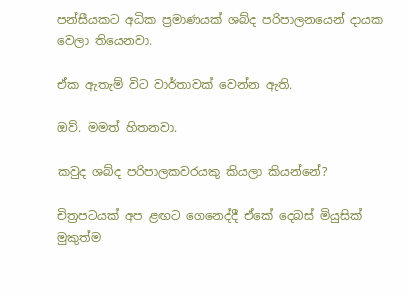පන්සීයකට අධික ප්‍රමාණයක් ශබ්ද පරිපාලනයෙන් දායක වෙලා තියෙනවා.

ඒක ඇතැම් විට වාර්තාවක් වෙන්න ඇති.

ඔව්. මමත් හිතනවා.

කවුද ශබ්ද පරිපාලකවරයකු කියලා කියන්නේ?

චිත්‍රපටයක් අප ළඟට ගෙනෙද්දී ඒකේ දෙබස් මියුසික් මුකුත්ම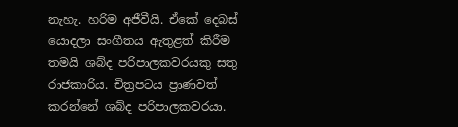නැහැ. හරිම අජීවීයි. ඒකේ දෙබස් යොදලා සංගීතය ඇතුළත් කිරීම තමයි ශබ්ද පරිපාලකවරයකු සතු රාජකාරිය. චිත්‍රපටය ප්‍රාණවත් කරන්නේ ශබ්ද පරිපාලකවරයා.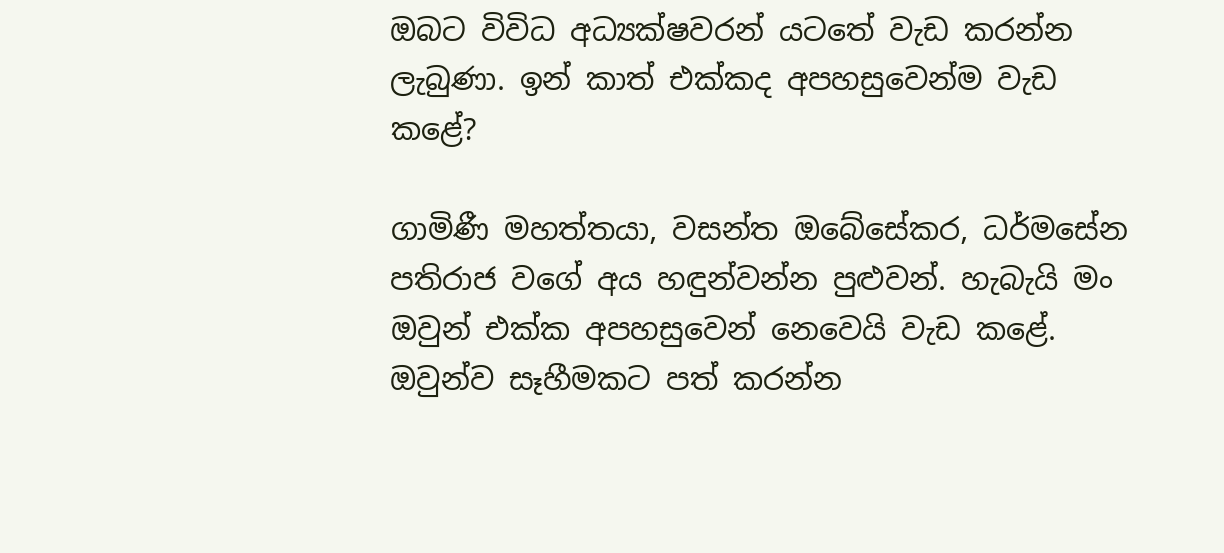ඔබට විවිධ අධ්‍යක්ෂවරන් යටතේ වැඩ කරන්න ලැබුණා. ඉන් කාත් එක්කද අපහසුවෙන්ම වැඩ කළේ?

ගාමිණී මහත්තයා, වසන්ත ඔබේසේකර, ධර්මසේන පතිරාජ වගේ අය හඳුන්වන්න පුළුවන්. හැබැයි මං ඔවුන් එක්ක අපහසුවෙන් නෙවෙයි වැඩ කළේ. ඔවුන්ව සෑහීමකට පත් කරන්න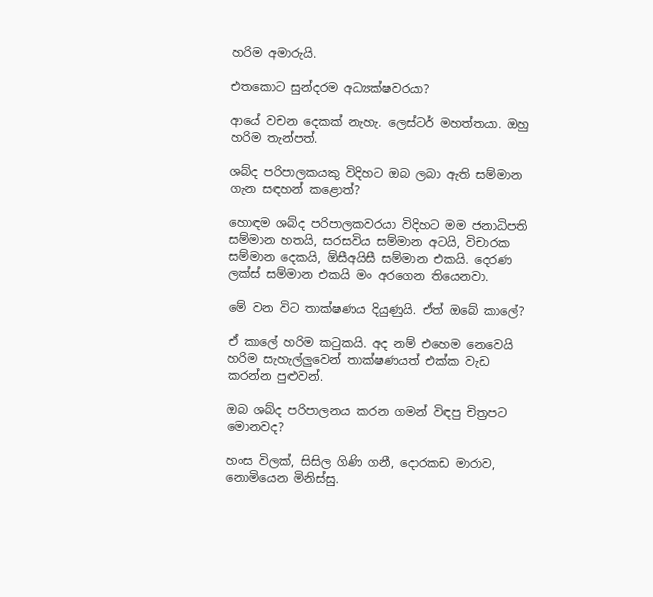හරිම අමාරුයි.

එතකොට සුන්දරම අධ්‍යක්ෂවරයා?

ආයේ වචන දෙකක් නැහැ. ලෙස්ටර් මහත්තයා. ඔහු හරිම තැන්පත්.

ශබ්ද පරිපාලකයකු විදිහට ඔබ ලබා ඇති සම්මාන ගැන සඳහන් කළොත්?

හොඳම ශබ්ද පරිපාලකවරයා විදිහට මම ජනාධිපති සම්මාන හතයි, සරසවිය සම්මාන අටයි, විචාරක සම්මාන දෙකයි, ඕසීඅයිසී සම්මාන එකයි. දෙරණ ලක්ස් සම්මාන එකයි මං අරගෙන තියෙනවා.

මේ වන විට තාක්ෂණය දියුණුයි. ඒත් ඔබේ කාලේ?

ඒ කාලේ හරිම කටුකයි. අද නම් එහෙම නෙවෙයි හරිම සැහැල්ලුවෙන් තාක්ෂණයත් එක්ක වැඩ කරන්න පුළුවන්.

ඔබ ශබ්ද පරිපාලනය කරන ගමන් විඳපු චිත්‍රපට මොනවද?

හංස විලක්, සිසිල ගිණි ගනී, දොරකඩ මාරාව, නොමියෙන මිනිස්සු.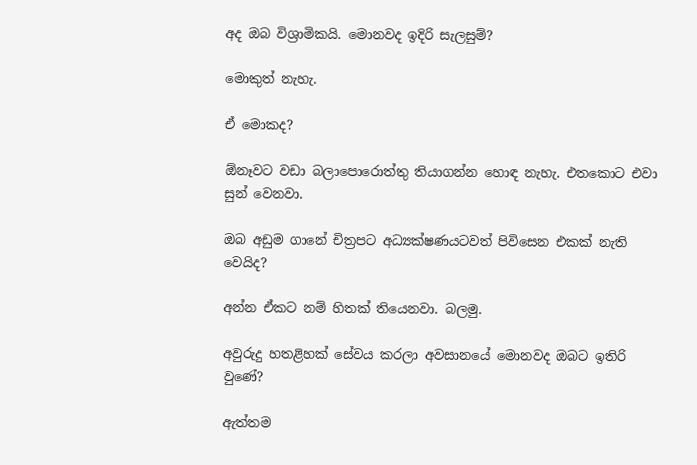අද ඔබ විශ්‍රාමිකයි. මොනවද ඉදිරි සැලසුම්?

මොකුත් නැහැ.

ඒ මොකද?

ඕනෑවට වඩා බලාපොරොත්තු තියාගන්න හොඳ නැහැ. එතකොට එවා සුන් වෙනවා.

ඔබ අඩුම ගානේ චිත්‍රපට අධ්‍යක්ෂණයටවත් පිවිසෙන එකක් නැති වෙයිද?

අන්න ඒකට නම් හිතක් තියෙනවා. බලමු.

අවුරුදු හතළිහක් සේවය කරලා අවසානයේ මොනවද ඔබට ඉතිරි වුණේ?

ඇත්තම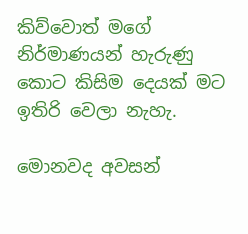කිව්වොත් මගේ නිර්මාණයන් හැරුණු කොට කිසිම දෙයක් මට ඉතිරි වෙලා නැහැ.

මොනවද අවසන්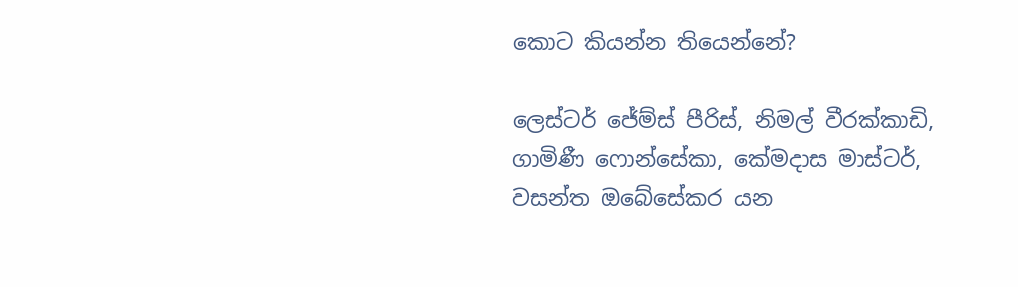කොට කියන්න තියෙන්නේ?

ලෙස්ටර් ජේම්ස් පීරිස්, නිමල් වීරක්කාඩි, ගාමිණී ෆොන්සේකා, කේමදාස මාස්ටර්, වසන්ත ඔබේසේකර යන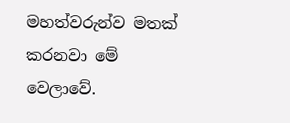මහත්වරුන්ව මතක් කරනවා මේ වෙලාවේ.